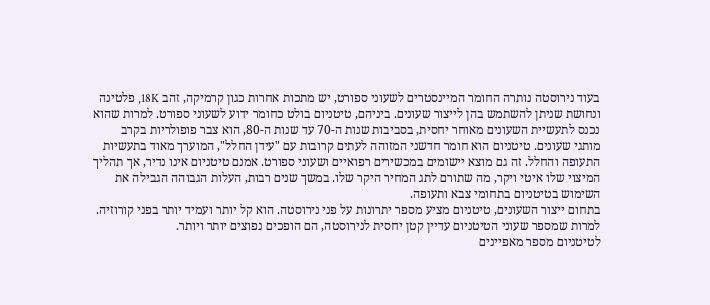בעוד נירוסטה נותרה החומר המיינסטרים לשעוני ספורט, יש מתכות אחרות כגון קרמיקה, זהב 18K, פלטינה ונחושת שניתן להשתמש בהן לייצור שעונים. ביניהם, טיטניום בולט כחומר ידוע לשעוני ספורט. למרות שהוא נכנס לתעשיית השעונים מאוחר יחסית, בסביבות שנות ה-70 עד שנות ה-80, הוא צבר פופולריות בקרב מותגי שעונים. טיטניום הוא חומר חדשני המזוהה לעתים קרובות עם "עידן החלל", המוערך מאוד בתעשיות התעופה והחלל. זה גם מוצא יישומים במכשירים רפואיים ושעוני ספורט. אמנם טיטניום אינו נדיר, אך תהליך המיצוי שלו איטי ויקר, מה שתורם לתג המחיר היקר שלו. במשך שנים רבות, העלות הגבוהה הגבילה את השימוש בטיטניום בתחומי צבא ותעופה.
בתחום ייצור השעונים, טיטניום מציע מספר יתרונות על פני נירוסטה. הוא קל יותר ועמיד יותר בפני קורוזיה. למרות שמספר שעוני הטיטניום עדיין קטן יחסית לנירוסטה, הם הופכים נפוצים יותר ויותר.
לטיטניום מספר מאפיינים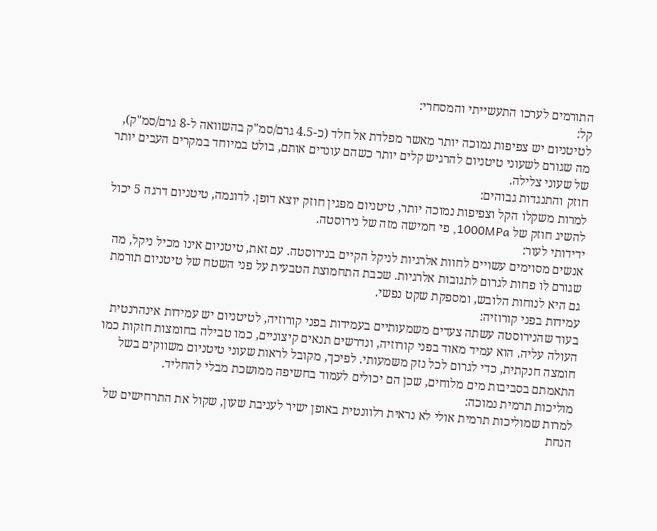התורמים לערכו התעשייתי והמסחרי:
קל:
לטיטניום יש צפיפות נמוכה יותר מאשר מפלדת אל חלד (כ-4.5 גרם/סמ"ק בהשוואה ל-8 גרם/סמ"ק), מה שגורם לשעוני טיטניום להרגיש קלים יותר כשהם עונדים אותם, בולט במיוחד במקרים העבים יותר של שעוני צלילה.
חוזק והתנגדות גבוהים:
למרות משקלו הקל וצפיפות נמוכה יותר, טיטניום מפגין חוזק יוצא דופן. לדוגמה, טיטניום דרגה 5 יכול להשיג חוזק של 1000MPa, פי חמישה מזה של נירוסטה.
ידידותי לעור:
אנשים מסוימים עשויים לחוות אלרגיות לניקל הקיים בנירוסטה. עם זאת, טיטניום אינו מכיל ניקל, מה שגורם לו פחות לגרום לתגובות אלרגיות. שכבת התחמוצת הטבעית על פני השטח של טיטניום תורמת גם היא לנוחות הלובש, ומספקת שקט נפשי.
עמידות בפני קורוזיה:
בעוד שהנירוסטה עשתה צעדים משמעותיים בעמידות בפני קורוזיה, לטיטניום יש עמידות אינהרנטית העולה עליה. הוא עמיד מאוד בפני קורוזיה, ונדרשים תנאים קיצוניים, כמו טבילה בחומצות חזקות כמו חומצה חנקתית, כדי לגרום לכל נזק משמעותי. לפיכך, מקובל לראות שעוני טיטניום משווקים בשל התאמתם בסביבות מים מלוחים, שכן הם יכולים לעמוד בחשיפה ממושכת מבלי להחליד.
מוליכות תרמית נמוכה:
למרות שמוליכות תרמית אולי לא נראית רלוונטית באופן ישיר לעניבת שעון, שקול את התרחישים של הנחת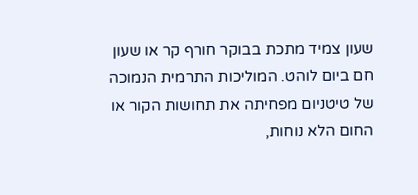שעון צמיד מתכת בבוקר חורף קר או שעון חם ביום לוהט. המוליכות התרמית הנמוכה של טיטניום מפחיתה את תחושות הקור או החום הלא נוחות,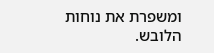ומשפרת את נוחות הלובש.